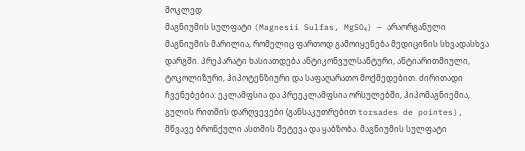მოკლედ
მაგნიუმის სულფატი (Magnesii Sulfas, MgSO₄) — არაორგანული მაგნიუმის მარილია, რომელიც ფართოდ გამოიყენება მედიცინის სხვადასხვა დარგში. პრეპარატი ხასიათდება ანტიკონვულსანტური, ანტიარითმიული, ტოკოლიზური, ჰიპოტენზიური და საფაღარათო მოქმედებით. ძირითადი ჩვენებებია: ეკლამფსია და პრეეკლამფსია ორსულებში, ჰიპომაგნიემია, გულის რითმის დარღვევები (განსაკუთრებით torsades de pointes), მწვავე ბრონქული ასთმის შეტევა და ყაბზობა. მაგნიუმის სულფატი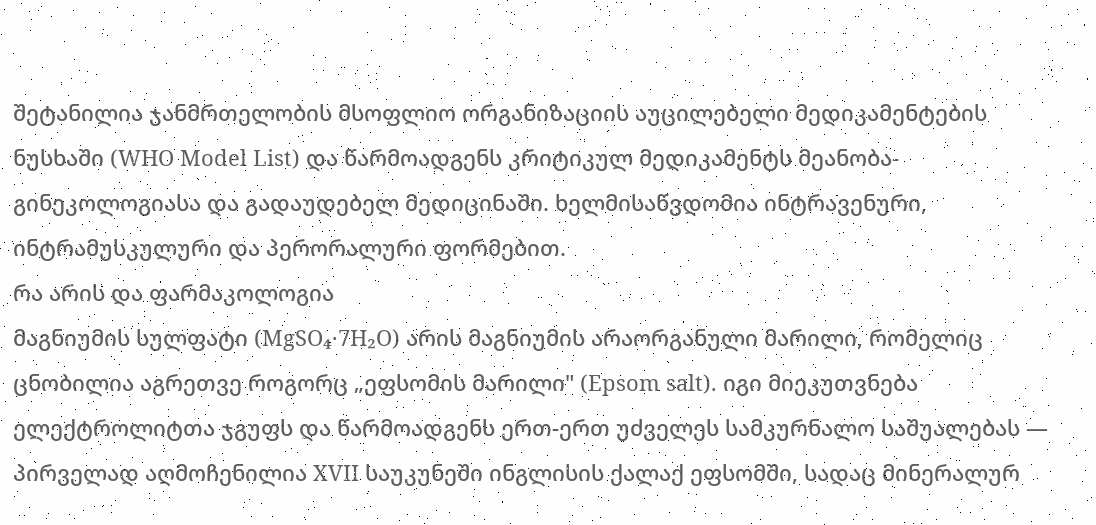შეტანილია ჯანმრთელობის მსოფლიო ორგანიზაციის აუცილებელი მედიკამენტების ნუსხაში (WHO Model List) და წარმოადგენს კრიტიკულ მედიკამენტს მეანობა-გინეკოლოგიასა და გადაუდებელ მედიცინაში. ხელმისაწვდომია ინტრავენური, ინტრამუსკულური და პერორალური ფორმებით.
რა არის და ფარმაკოლოგია
მაგნიუმის სულფატი (MgSO₄·7H₂O) არის მაგნიუმის არაორგანული მარილი, რომელიც ცნობილია აგრეთვე როგორც „ეფსომის მარილი" (Epsom salt). იგი მიეკუთვნება ელექტროლიტთა ჯგუფს და წარმოადგენს ერთ-ერთ უძველეს სამკურნალო საშუალებას — პირველად აღმოჩენილია XVII საუკუნეში ინგლისის ქალაქ ეფსომში, სადაც მინერალურ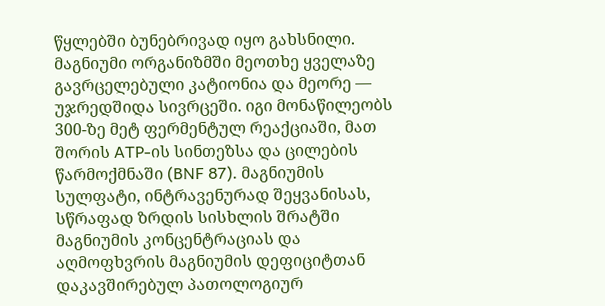წყლებში ბუნებრივად იყო გახსნილი.
მაგნიუმი ორგანიზმში მეოთხე ყველაზე გავრცელებული კატიონია და მეორე — უჯრედშიდა სივრცეში. იგი მონაწილეობს 300-ზე მეტ ფერმენტულ რეაქციაში, მათ შორის ATP-ის სინთეზსა და ცილების წარმოქმნაში (BNF 87). მაგნიუმის სულფატი, ინტრავენურად შეყვანისას, სწრაფად ზრდის სისხლის შრატში მაგნიუმის კონცენტრაციას და აღმოფხვრის მაგნიუმის დეფიციტთან დაკავშირებულ პათოლოგიურ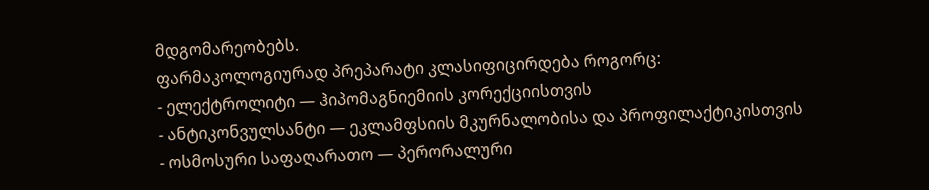მდგომარეობებს.
ფარმაკოლოგიურად პრეპარატი კლასიფიცირდება როგორც:
- ელექტროლიტი — ჰიპომაგნიემიის კორექციისთვის
- ანტიკონვულსანტი — ეკლამფსიის მკურნალობისა და პროფილაქტიკისთვის
- ოსმოსური საფაღარათო — პერორალური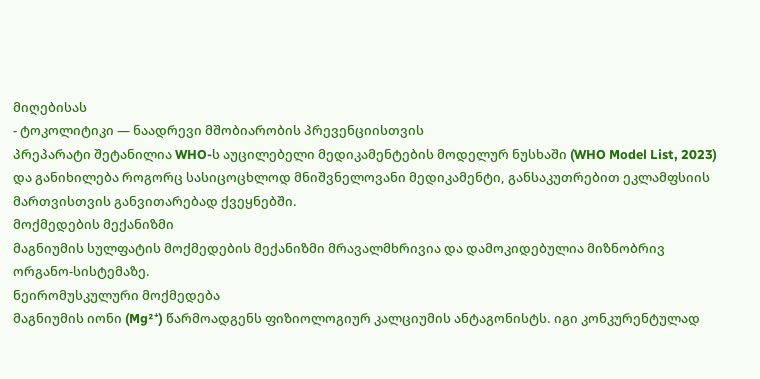მიღებისას
- ტოკოლიტიკი — ნაადრევი მშობიარობის პრევენციისთვის
პრეპარატი შეტანილია WHO-ს აუცილებელი მედიკამენტების მოდელურ ნუსხაში (WHO Model List, 2023) და განიხილება როგორც სასიცოცხლოდ მნიშვნელოვანი მედიკამენტი, განსაკუთრებით ეკლამფსიის მართვისთვის განვითარებად ქვეყნებში.
მოქმედების მექანიზმი
მაგნიუმის სულფატის მოქმედების მექანიზმი მრავალმხრივია და დამოკიდებულია მიზნობრივ ორგანო-სისტემაზე.
ნეირომუსკულური მოქმედება
მაგნიუმის იონი (Mg²⁺) წარმოადგენს ფიზიოლოგიურ კალციუმის ანტაგონისტს. იგი კონკურენტულად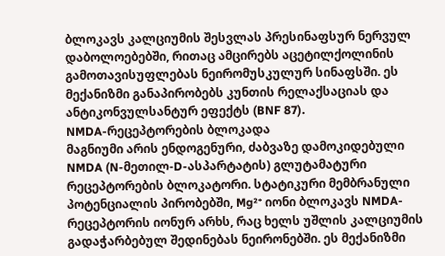ბლოკავს კალციუმის შესვლას პრესინაფსურ ნერვულ დაბოლოებებში, რითაც ამცირებს აცეტილქოლინის გამოთავისუფლებას ნეირომუსკულურ სინაფსში. ეს მექანიზმი განაპირობებს კუნთის რელაქსაციას და ანტიკონვულსანტურ ეფექტს (BNF 87).
NMDA-რეცეპტორების ბლოკადა
მაგნიუმი არის ენდოგენური, ძაბვაზე დამოკიდებული NMDA (N-მეთილ-D-ასპარტატის) გლუტამატური რეცეპტორების ბლოკატორი. სტატიკური მემბრანული პოტენციალის პირობებში, Mg²⁺ იონი ბლოკავს NMDA-რეცეპტორის იონურ არხს, რაც ხელს უშლის კალციუმის გადაჭარბებულ შედინებას ნეირონებში. ეს მექანიზმი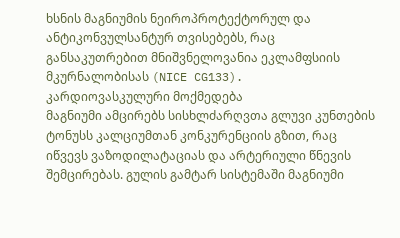ხსნის მაგნიუმის ნეიროპროტექტორულ და ანტიკონვულსანტურ თვისებებს, რაც განსაკუთრებით მნიშვნელოვანია ეკლამფსიის მკურნალობისას (NICE CG133).
კარდიოვასკულური მოქმედება
მაგნიუმი ამცირებს სისხლძარღვთა გლუვი კუნთების ტონუსს კალციუმთან კონკურენციის გზით, რაც იწვევს ვაზოდილატაციას და არტერიული წნევის შემცირებას. გულის გამტარ სისტემაში მაგნიუმი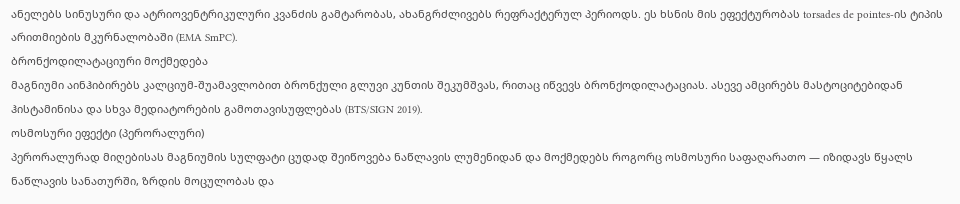ანელებს სინუსური და ატრიოვენტრიკულური კვანძის გამტარობას, ახანგრძლივებს რეფრაქტერულ პერიოდს. ეს ხსნის მის ეფექტურობას torsades de pointes-ის ტიპის არითმიების მკურნალობაში (EMA SmPC).
ბრონქოდილატაციური მოქმედება
მაგნიუმი აინჰიბირებს კალციუმ-შუამავლობით ბრონქული გლუვი კუნთის შეკუმშვას, რითაც იწვევს ბრონქოდილატაციას. ასევე ამცირებს მასტოციტებიდან ჰისტამინისა და სხვა მედიატორების გამოთავისუფლებას (BTS/SIGN 2019).
ოსმოსური ეფექტი (პერორალური)
პერორალურად მიღებისას მაგნიუმის სულფატი ცუდად შეიწოვება ნაწლავის ლუმენიდან და მოქმედებს როგორც ოსმოსური საფაღარათო — იზიდავს წყალს ნაწლავის სანათურში, ზრდის მოცულობას და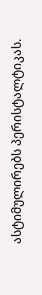ასტიმულირებს პერისტალტიკას.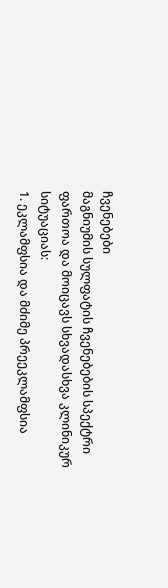ჩვენებები
მაგნიუმის სულფატის ჩვენებების სპექტრი ფართოა და მოიცავს სხვადასხვა კლინიკურ სიტუაციას:
1. ეკლამფსია და მძიმე პრეეკლამფსია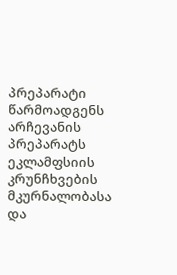პრეპარატი წარმოადგენს არჩევანის პრეპარატს ეკლამფსიის კრუნჩხვების მკურნალობასა და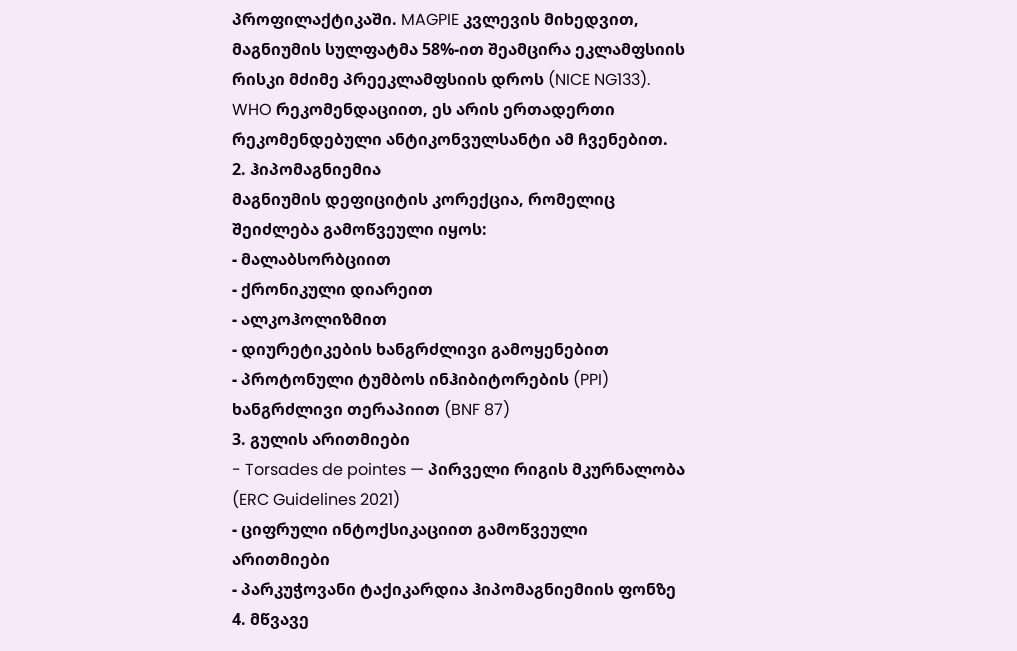პროფილაქტიკაში. MAGPIE კვლევის მიხედვით, მაგნიუმის სულფატმა 58%-ით შეამცირა ეკლამფსიის რისკი მძიმე პრეეკლამფსიის დროს (NICE NG133). WHO რეკომენდაციით, ეს არის ერთადერთი რეკომენდებული ანტიკონვულსანტი ამ ჩვენებით.
2. ჰიპომაგნიემია
მაგნიუმის დეფიციტის კორექცია, რომელიც შეიძლება გამოწვეული იყოს:
- მალაბსორბციით
- ქრონიკული დიარეით
- ალკოჰოლიზმით
- დიურეტიკების ხანგრძლივი გამოყენებით
- პროტონული ტუმბოს ინჰიბიტორების (PPI) ხანგრძლივი თერაპიით (BNF 87)
3. გულის არითმიები
- Torsades de pointes — პირველი რიგის მკურნალობა (ERC Guidelines 2021)
- ციფრული ინტოქსიკაციით გამოწვეული არითმიები
- პარკუჭოვანი ტაქიკარდია ჰიპომაგნიემიის ფონზე
4. მწვავე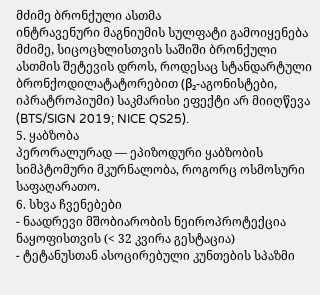მძიმე ბრონქული ასთმა
ინტრავენური მაგნიუმის სულფატი გამოიყენება მძიმე, სიცოცხლისთვის საშიში ბრონქული ასთმის შეტევის დროს, როდესაც სტანდარტული ბრონქოდილატატორებით (β₂-აგონისტები, იპრატროპიუმი) საკმარისი ეფექტი არ მიიღწევა (BTS/SIGN 2019; NICE QS25).
5. ყაბზობა
პერორალურად — ეპიზოდური ყაბზობის სიმპტომური მკურნალობა, როგორც ოსმოსური საფაღარათო.
6. სხვა ჩვენებები
- ნაადრევი მშობიარობის ნეიროპროტექცია ნაყოფისთვის (< 32 კვირა გესტაცია)
- ტეტანუსთან ასოცირებული კუნთების სპაზმი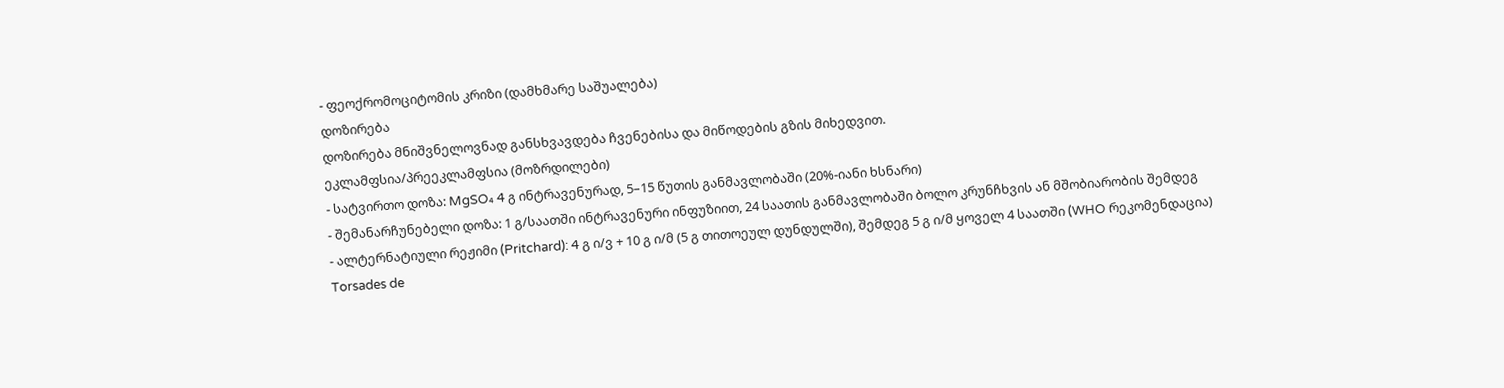- ფეოქრომოციტომის კრიზი (დამხმარე საშუალება)
დოზირება
დოზირება მნიშვნელოვნად განსხვავდება ჩვენებისა და მიწოდების გზის მიხედვით.
ეკლამფსია/პრეეკლამფსია (მოზრდილები)
- სატვირთო დოზა: MgSO₄ 4 გ ინტრავენურად, 5–15 წუთის განმავლობაში (20%-იანი ხსნარი)
- შემანარჩუნებელი დოზა: 1 გ/საათში ინტრავენური ინფუზიით, 24 საათის განმავლობაში ბოლო კრუნჩხვის ან მშობიარობის შემდეგ
- ალტერნატიული რეჟიმი (Pritchard): 4 გ ი/ვ + 10 გ ი/მ (5 გ თითოეულ დუნდულში), შემდეგ 5 გ ი/მ ყოველ 4 საათში (WHO რეკომენდაცია)
Torsades de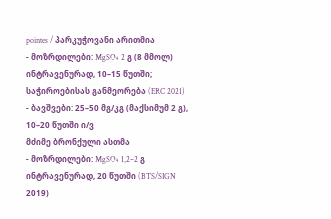pointes / პარკუჭოვანი არითმია
- მოზრდილები: MgSO₄ 2 გ (8 მმოლ) ინტრავენურად, 10–15 წუთში; საჭიროებისას განმეორება (ERC 2021)
- ბავშვები: 25–50 მგ/კგ (მაქსიმუმ 2 გ), 10–20 წუთში ი/ვ
მძიმე ბრონქული ასთმა
- მოზრდილები: MgSO₄ 1,2–2 გ ინტრავენურად, 20 წუთში (BTS/SIGN 2019)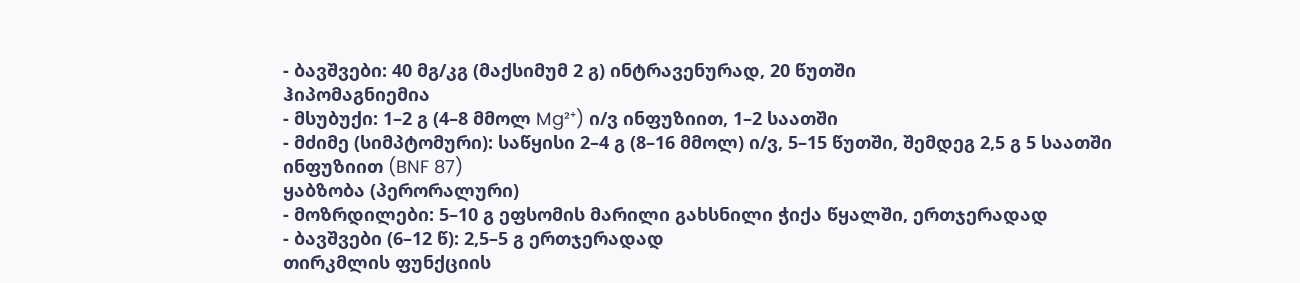- ბავშვები: 40 მგ/კგ (მაქსიმუმ 2 გ) ინტრავენურად, 20 წუთში
ჰიპომაგნიემია
- მსუბუქი: 1–2 გ (4–8 მმოლ Mg²⁺) ი/ვ ინფუზიით, 1–2 საათში
- მძიმე (სიმპტომური): საწყისი 2–4 გ (8–16 მმოლ) ი/ვ, 5–15 წუთში, შემდეგ 2,5 გ 5 საათში ინფუზიით (BNF 87)
ყაბზობა (პერორალური)
- მოზრდილები: 5–10 გ ეფსომის მარილი გახსნილი ჭიქა წყალში, ერთჯერადად
- ბავშვები (6–12 წ): 2,5–5 გ ერთჯერადად
თირკმლის ფუნქციის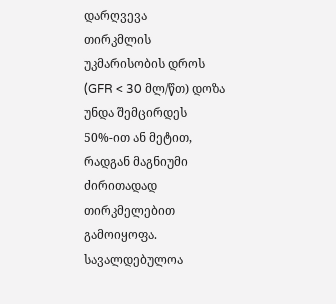დარღვევა
თირკმლის უკმარისობის დროს (GFR < 30 მლ/წთ) დოზა უნდა შემცირდეს 50%-ით ან მეტით, რადგან მაგნიუმი ძირითადად თირკმელებით გამოიყოფა. სავალდებულოა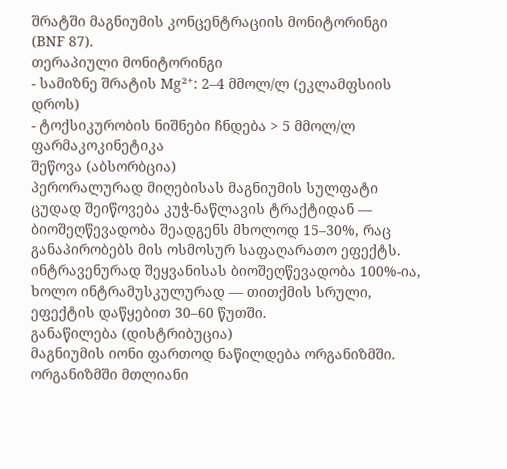შრატში მაგნიუმის კონცენტრაციის მონიტორინგი (BNF 87).
თერაპიული მონიტორინგი
- სამიზნე შრატის Mg²⁺: 2–4 მმოლ/ლ (ეკლამფსიის დროს)
- ტოქსიკურობის ნიშნები ჩნდება > 5 მმოლ/ლ
ფარმაკოკინეტიკა
შეწოვა (აბსორბცია)
პერორალურად მიღებისას მაგნიუმის სულფატი ცუდად შეიწოვება კუჭ-ნაწლავის ტრაქტიდან — ბიოშეღწევადობა შეადგენს მხოლოდ 15–30%, რაც განაპირობებს მის ოსმოსურ საფაღარათო ეფექტს. ინტრავენურად შეყვანისას ბიოშეღწევადობა 100%-ია, ხოლო ინტრამუსკულურად — თითქმის სრული, ეფექტის დაწყებით 30–60 წუთში.
განაწილება (დისტრიბუცია)
მაგნიუმის იონი ფართოდ ნაწილდება ორგანიზმში. ორგანიზმში მთლიანი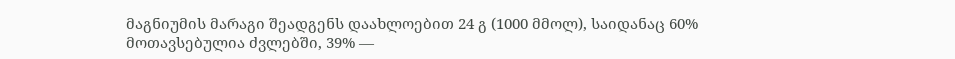მაგნიუმის მარაგი შეადგენს დაახლოებით 24 გ (1000 მმოლ), საიდანაც 60% მოთავსებულია ძვლებში, 39% —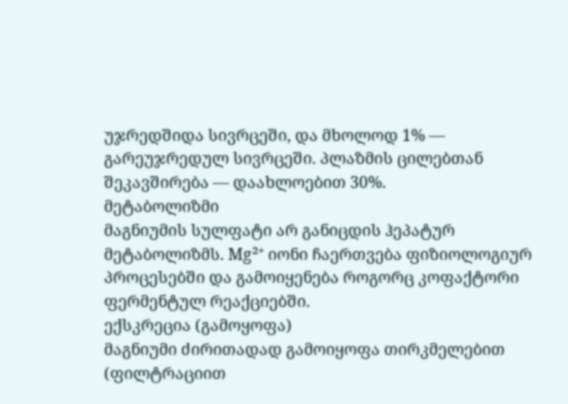უჯრედშიდა სივრცეში, და მხოლოდ 1% — გარეუჯრედულ სივრცეში. პლაზმის ცილებთან შეკავშირება — დაახლოებით 30%.
მეტაბოლიზმი
მაგნიუმის სულფატი არ განიცდის ჰეპატურ მეტაბოლიზმს. Mg²⁺ იონი ჩაერთვება ფიზიოლოგიურ პროცესებში და გამოიყენება როგორც კოფაქტორი ფერმენტულ რეაქციებში.
ექსკრეცია (გამოყოფა)
მაგნიუმი ძირითადად გამოიყოფა თირკმელებით (ფილტრაციით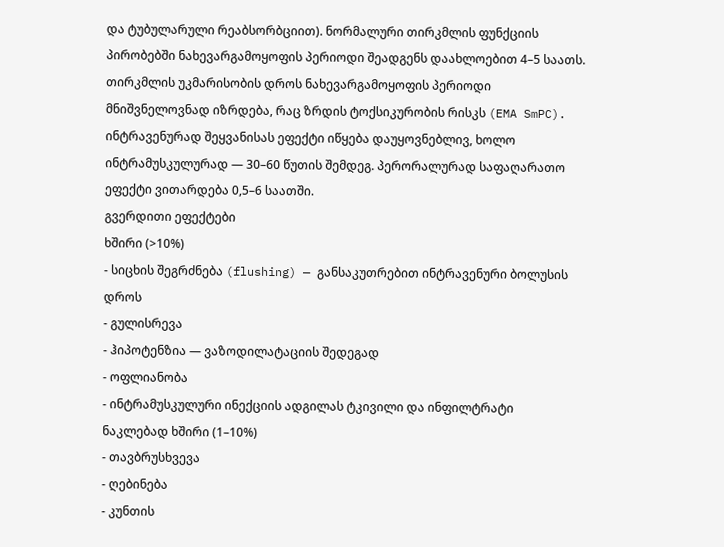და ტუბულარული რეაბსორბციით). ნორმალური თირკმლის ფუნქციის პირობებში ნახევარგამოყოფის პერიოდი შეადგენს დაახლოებით 4–5 საათს. თირკმლის უკმარისობის დროს ნახევარგამოყოფის პერიოდი მნიშვნელოვნად იზრდება, რაც ზრდის ტოქსიკურობის რისკს (EMA SmPC).
ინტრავენურად შეყვანისას ეფექტი იწყება დაუყოვნებლივ, ხოლო ინტრამუსკულურად — 30–60 წუთის შემდეგ. პერორალურად საფაღარათო ეფექტი ვითარდება 0,5–6 საათში.
გვერდითი ეფექტები
ხშირი (>10%)
- სიცხის შეგრძნება (flushing) — განსაკუთრებით ინტრავენური ბოლუსის დროს
- გულისრევა
- ჰიპოტენზია — ვაზოდილატაციის შედეგად
- ოფლიანობა
- ინტრამუსკულური ინექციის ადგილას ტკივილი და ინფილტრატი
ნაკლებად ხშირი (1–10%)
- თავბრუსხვევა
- ღებინება
- კუნთის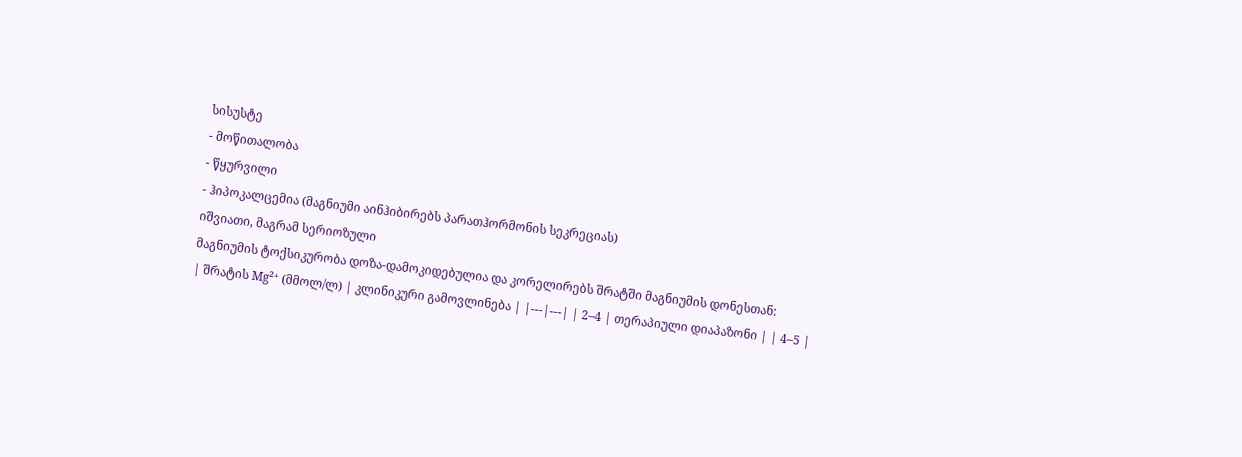სისუსტე
- მოწითალობა
- წყურვილი
- ჰიპოკალცემია (მაგნიუმი აინჰიბირებს პარათჰორმონის სეკრეციას)
იშვიათი, მაგრამ სერიოზული
მაგნიუმის ტოქსიკურობა დოზა-დამოკიდებულია და კორელირებს შრატში მაგნიუმის დონესთან:
| შრატის Mg²⁺ (მმოლ/ლ) | კლინიკური გამოვლინება | |---|---| | 2–4 | თერაპიული დიაპაზონი | | 4–5 |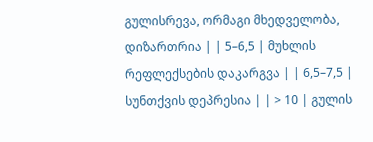გულისრევა, ორმაგი მხედველობა, დიზართრია | | 5–6,5 | მუხლის რეფლექსების დაკარგვა | | 6,5–7,5 | სუნთქვის დეპრესია | | > 10 | გულის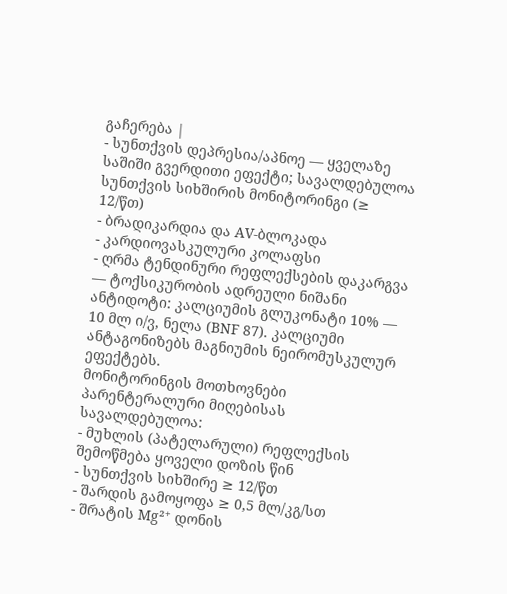გაჩერება |
- სუნთქვის დეპრესია/აპნოე — ყველაზე საშიში გვერდითი ეფექტი; სავალდებულოა სუნთქვის სიხშირის მონიტორინგი (≥ 12/წთ)
- ბრადიკარდია და AV-ბლოკადა
- კარდიოვასკულური კოლაფსი
- ღრმა ტენდინური რეფლექსების დაკარგვა — ტოქსიკურობის ადრეული ნიშანი
ანტიდოტი: კალციუმის გლუკონატი 10% — 10 მლ ი/ვ, ნელა (BNF 87). კალციუმი ანტაგონიზებს მაგნიუმის ნეირომუსკულურ ეფექტებს.
მონიტორინგის მოთხოვნები
პარენტერალური მიღებისას სავალდებულოა:
- მუხლის (პატელარული) რეფლექსის შემოწმება ყოველი დოზის წინ
- სუნთქვის სიხშირე ≥ 12/წთ
- შარდის გამოყოფა ≥ 0,5 მლ/კგ/სთ
- შრატის Mg²⁺ დონის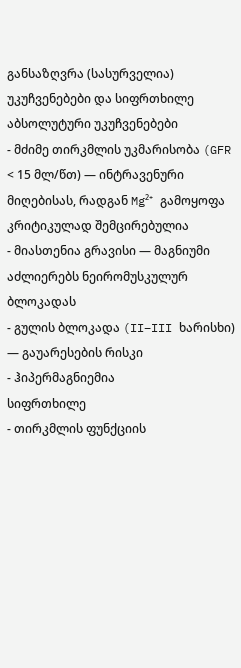განსაზღვრა (სასურველია)
უკუჩვენებები და სიფრთხილე
აბსოლუტური უკუჩვენებები
- მძიმე თირკმლის უკმარისობა (GFR < 15 მლ/წთ) — ინტრავენური მიღებისას, რადგან Mg²⁺ გამოყოფა კრიტიკულად შემცირებულია
- მიასთენია გრავისი — მაგნიუმი აძლიერებს ნეირომუსკულურ ბლოკადას
- გულის ბლოკადა (II–III ხარისხი) — გაუარესების რისკი
- ჰიპერმაგნიემია
სიფრთხილე
- თირკმლის ფუნქციის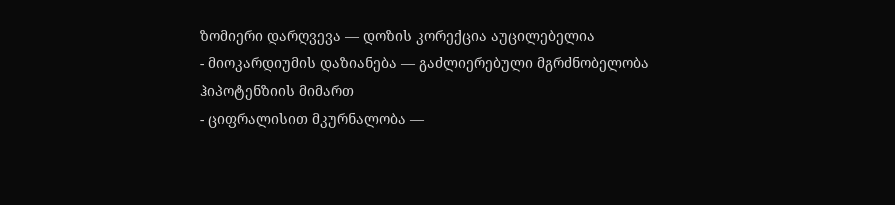ზომიერი დარღვევა — დოზის კორექცია აუცილებელია
- მიოკარდიუმის დაზიანება — გაძლიერებული მგრძნობელობა ჰიპოტენზიის მიმართ
- ციფრალისით მკურნალობა —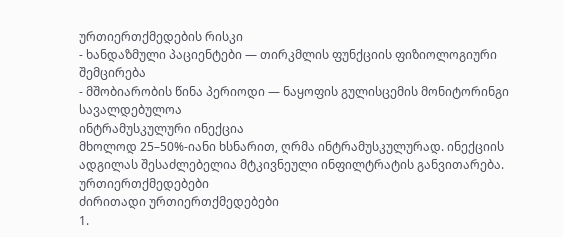ურთიერთქმედების რისკი
- ხანდაზმული პაციენტები — თირკმლის ფუნქციის ფიზიოლოგიური შემცირება
- მშობიარობის წინა პერიოდი — ნაყოფის გულისცემის მონიტორინგი სავალდებულოა
ინტრამუსკულური ინექცია
მხოლოდ 25–50%-იანი ხსნარით, ღრმა ინტრამუსკულურად. ინექციის ადგილას შესაძლებელია მტკივნეული ინფილტრატის განვითარება.
ურთიერთქმედებები
ძირითადი ურთიერთქმედებები
1.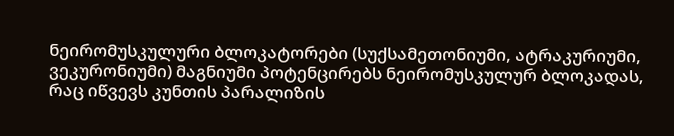ნეირომუსკულური ბლოკატორები (სუქსამეთონიუმი, ატრაკურიუმი, ვეკურონიუმი) მაგნიუმი პოტენცირებს ნეირომუსკულურ ბლოკადას, რაც იწვევს კუნთის პარალიზის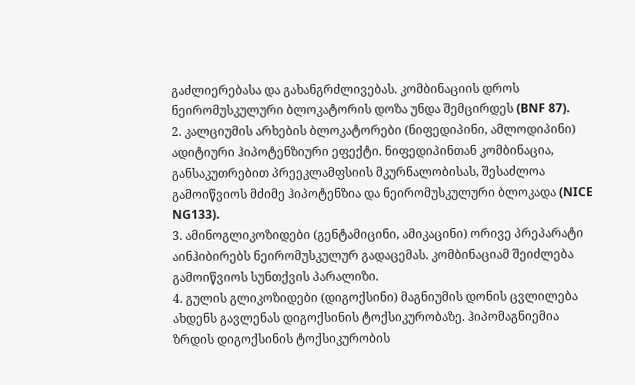გაძლიერებასა და გახანგრძლივებას. კომბინაციის დროს ნეირომუსკულური ბლოკატორის დოზა უნდა შემცირდეს (BNF 87).
2. კალციუმის არხების ბლოკატორები (ნიფედიპინი, ამლოდიპინი) ადიტიური ჰიპოტენზიური ეფექტი. ნიფედიპინთან კომბინაცია, განსაკუთრებით პრეეკლამფსიის მკურნალობისას, შესაძლოა გამოიწვიოს მძიმე ჰიპოტენზია და ნეირომუსკულური ბლოკადა (NICE NG133).
3. ამინოგლიკოზიდები (გენტამიცინი, ამიკაცინი) ორივე პრეპარატი აინჰიბირებს ნეირომუსკულურ გადაცემას. კომბინაციამ შეიძლება გამოიწვიოს სუნთქვის პარალიზი.
4. გულის გლიკოზიდები (დიგოქსინი) მაგნიუმის დონის ცვლილება ახდენს გავლენას დიგოქსინის ტოქსიკურობაზე. ჰიპომაგნიემია ზრდის დიგოქსინის ტოქსიკურობის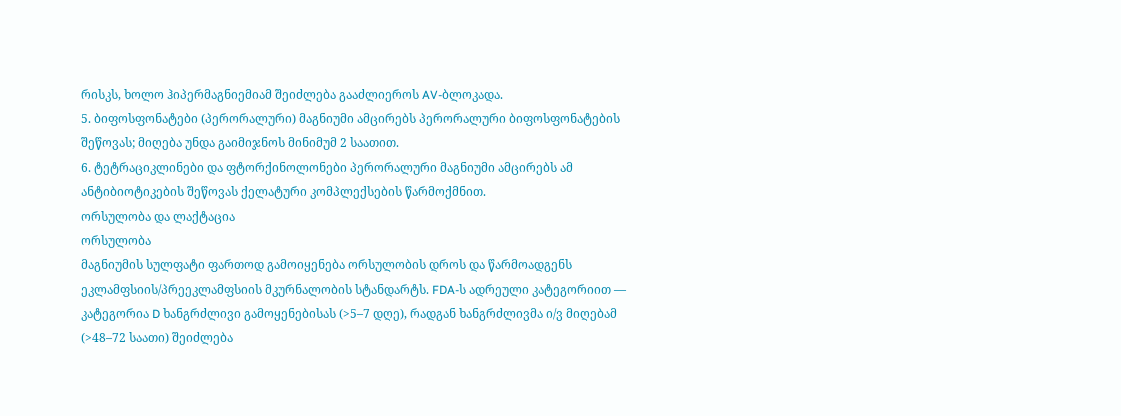რისკს, ხოლო ჰიპერმაგნიემიამ შეიძლება გააძლიეროს AV-ბლოკადა.
5. ბიფოსფონატები (პერორალური) მაგნიუმი ამცირებს პერორალური ბიფოსფონატების შეწოვას; მიღება უნდა გაიმიჯნოს მინიმუმ 2 საათით.
6. ტეტრაციკლინები და ფტორქინოლონები პერორალური მაგნიუმი ამცირებს ამ ანტიბიოტიკების შეწოვას ქელატური კომპლექსების წარმოქმნით.
ორსულობა და ლაქტაცია
ორსულობა
მაგნიუმის სულფატი ფართოდ გამოიყენება ორსულობის დროს და წარმოადგენს ეკლამფსიის/პრეეკლამფსიის მკურნალობის სტანდარტს. FDA-ს ადრეული კატეგორიით — კატეგორია D ხანგრძლივი გამოყენებისას (>5–7 დღე), რადგან ხანგრძლივმა ი/ვ მიღებამ (>48–72 საათი) შეიძლება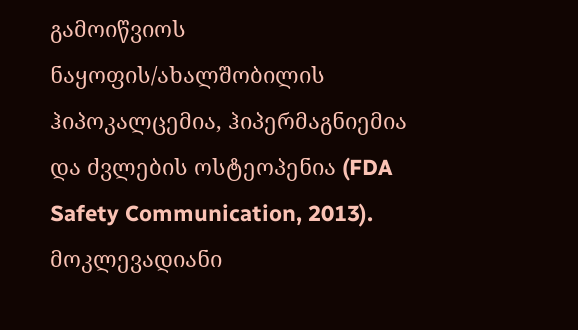გამოიწვიოს ნაყოფის/ახალშობილის ჰიპოკალცემია, ჰიპერმაგნიემია და ძვლების ოსტეოპენია (FDA Safety Communication, 2013).
მოკლევადიანი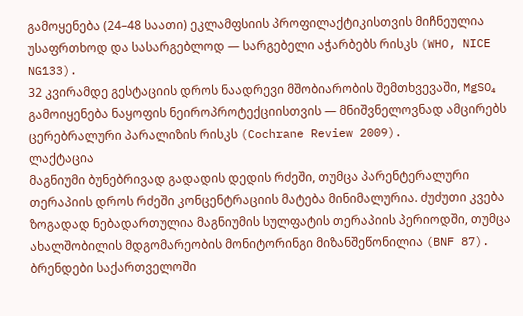გამოყენება (24–48 საათი) ეკლამფსიის პროფილაქტიკისთვის მიჩნეულია უსაფრთხოდ და სასარგებლოდ — სარგებელი აჭარბებს რისკს (WHO, NICE NG133).
32 კვირამდე გესტაციის დროს ნაადრევი მშობიარობის შემთხვევაში, MgSO₄ გამოიყენება ნაყოფის ნეიროპროტექციისთვის — მნიშვნელოვნად ამცირებს ცერებრალური პარალიზის რისკს (Cochrane Review 2009).
ლაქტაცია
მაგნიუმი ბუნებრივად გადადის დედის რძეში, თუმცა პარენტერალური თერაპიის დროს რძეში კონცენტრაციის მატება მინიმალურია. ძუძუთი კვება ზოგადად ნებადართულია მაგნიუმის სულფატის თერაპიის პერიოდში, თუმცა ახალშობილის მდგომარეობის მონიტორინგი მიზანშეწონილია (BNF 87).
ბრენდები საქართველოში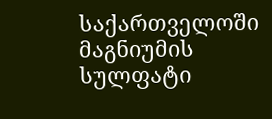საქართველოში მაგნიუმის სულფატი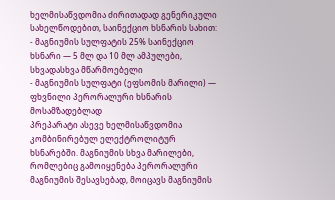ხელმისაწვდომია ძირითადად გენერიკული სახელწოდებით, საინექციო ხსნარის სახით:
- მაგნიუმის სულფატის 25% საინექციო ხსნარი — 5 მლ და 10 მლ ამპულები, სხვადასხვა მწარმოებელი
- მაგნიუმის სულფატი (ეფსომის მარილი) — ფხვნილი პერორალური ხსნარის მოსამზადებლად
პრეპარატი ასევე ხელმისაწვდომია კომბინირებულ ელექტროლიტურ ხსნარებში. მაგნიუმის სხვა მარილები, რომლებიც გამოიყენება პერორალური მაგნიუმის შესავსებად, მოიცავს მაგნიუმის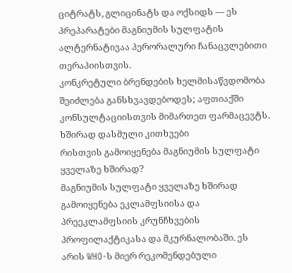ციტრატს, გლიცინატს და ოქსიდს — ეს პრეპარატები მაგნიუმის სულფატის ალტერნატივაა პერორალური ჩანაცვლებითი თერაპიისთვის.
კონკრეტული ბრენდების ხელმისაწვდომობა შეიძლება განსხვავდებოდეს; აფთიაქში კონსულტაციისთვის მიმართეთ ფარმაცევტს.
ხშირად დასმული კითხვები
რისთვის გამოიყენება მაგნიუმის სულფატი ყველაზე ხშირად?
მაგნიუმის სულფატი ყველაზე ხშირად გამოიყენება ეკლამფსიისა და პრეეკლამფსიის კრუნჩხვების პროფილაქტიკასა და მკურნალობაში. ეს არის WHO-ს მიერ რეკომენდებული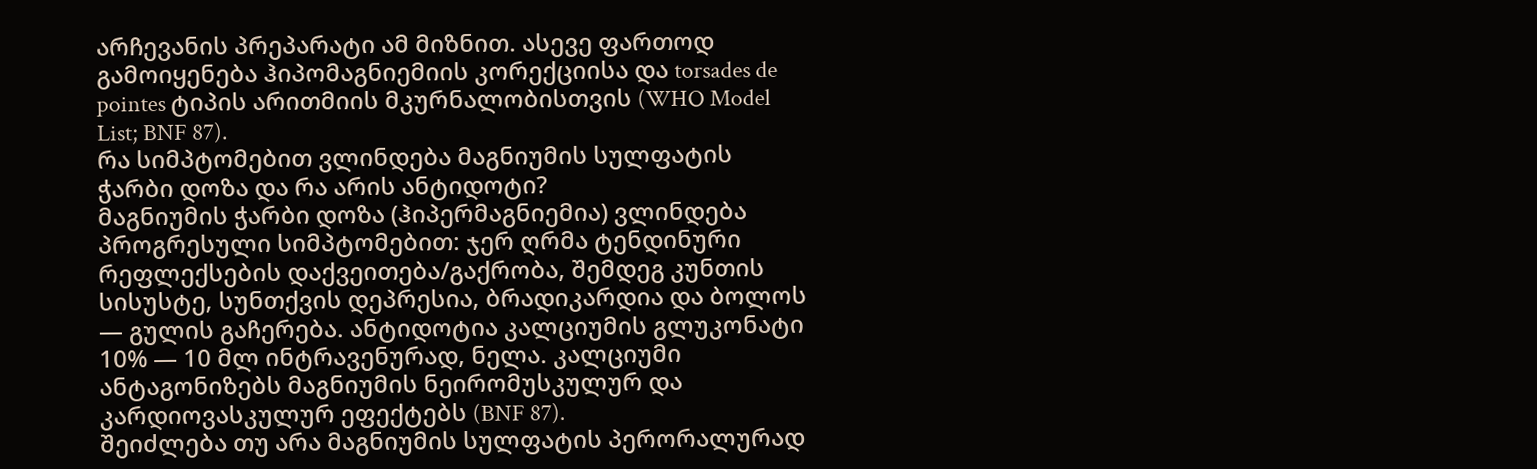არჩევანის პრეპარატი ამ მიზნით. ასევე ფართოდ გამოიყენება ჰიპომაგნიემიის კორექციისა და torsades de pointes ტიპის არითმიის მკურნალობისთვის (WHO Model List; BNF 87).
რა სიმპტომებით ვლინდება მაგნიუმის სულფატის ჭარბი დოზა და რა არის ანტიდოტი?
მაგნიუმის ჭარბი დოზა (ჰიპერმაგნიემია) ვლინდება პროგრესული სიმპტომებით: ჯერ ღრმა ტენდინური რეფლექსების დაქვეითება/გაქრობა, შემდეგ კუნთის სისუსტე, სუნთქვის დეპრესია, ბრადიკარდია და ბოლოს — გულის გაჩერება. ანტიდოტია კალციუმის გლუკონატი 10% — 10 მლ ინტრავენურად, ნელა. კალციუმი ანტაგონიზებს მაგნიუმის ნეირომუსკულურ და კარდიოვასკულურ ეფექტებს (BNF 87).
შეიძლება თუ არა მაგნიუმის სულფატის პერორალურად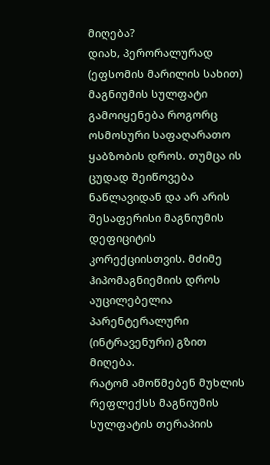მიღება?
დიახ, პერორალურად (ეფსომის მარილის სახით) მაგნიუმის სულფატი გამოიყენება როგორც ოსმოსური საფაღარათო ყაბზობის დროს. თუმცა ის ცუდად შეიწოვება ნაწლავიდან და არ არის შესაფერისი მაგნიუმის დეფიციტის კორექციისთვის. მძიმე ჰიპომაგნიემიის დროს აუცილებელია პარენტერალური (ინტრავენური) გზით მიღება.
რატომ ამოწმებენ მუხლის რეფლექსს მაგნიუმის სულფატის თერაპიის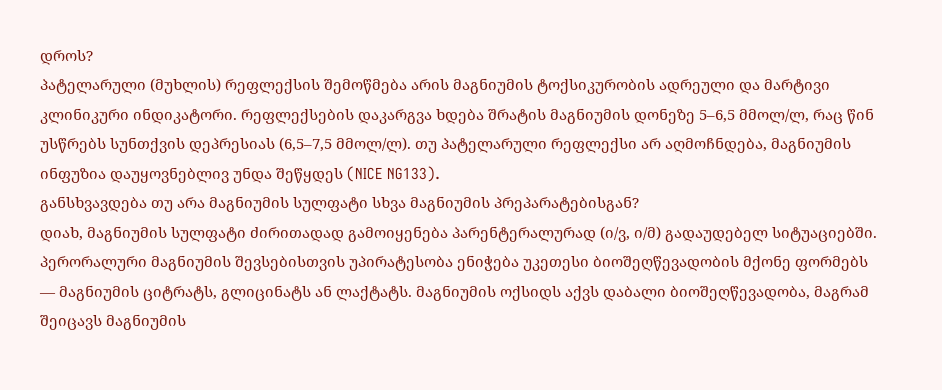დროს?
პატელარული (მუხლის) რეფლექსის შემოწმება არის მაგნიუმის ტოქსიკურობის ადრეული და მარტივი კლინიკური ინდიკატორი. რეფლექსების დაკარგვა ხდება შრატის მაგნიუმის დონეზე 5–6,5 მმოლ/ლ, რაც წინ უსწრებს სუნთქვის დეპრესიას (6,5–7,5 მმოლ/ლ). თუ პატელარული რეფლექსი არ აღმოჩნდება, მაგნიუმის ინფუზია დაუყოვნებლივ უნდა შეწყდეს (NICE NG133).
განსხვავდება თუ არა მაგნიუმის სულფატი სხვა მაგნიუმის პრეპარატებისგან?
დიახ, მაგნიუმის სულფატი ძირითადად გამოიყენება პარენტერალურად (ი/ვ, ი/მ) გადაუდებელ სიტუაციებში. პერორალური მაგნიუმის შევსებისთვის უპირატესობა ენიჭება უკეთესი ბიოშეღწევადობის მქონე ფორმებს — მაგნიუმის ციტრატს, გლიცინატს ან ლაქტატს. მაგნიუმის ოქსიდს აქვს დაბალი ბიოშეღწევადობა, მაგრამ შეიცავს მაგნიუმის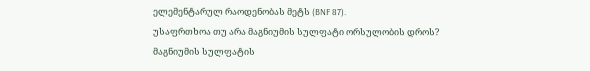ელემენტარულ რაოდენობას მეტს (BNF 87).
უსაფრთხოა თუ არა მაგნიუმის სულფატი ორსულობის დროს?
მაგნიუმის სულფატის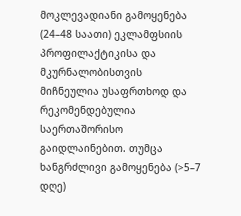მოკლევადიანი გამოყენება (24–48 საათი) ეკლამფსიის პროფილაქტიკისა და მკურნალობისთვის მიჩნეულია უსაფრთხოდ და რეკომენდებულია საერთაშორისო გაიდლაინებით. თუმცა ხანგრძლივი გამოყენება (>5–7 დღე)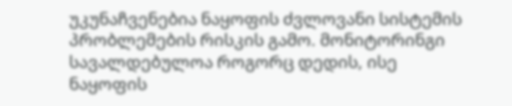უკუნაჩვენებია ნაყოფის ძვლოვანი სისტემის პრობლემების რისკის გამო. მონიტორინგი სავალდებულოა როგორც დედის, ისე ნაყოფის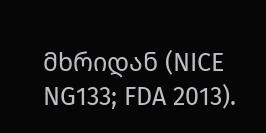მხრიდან (NICE NG133; FDA 2013).